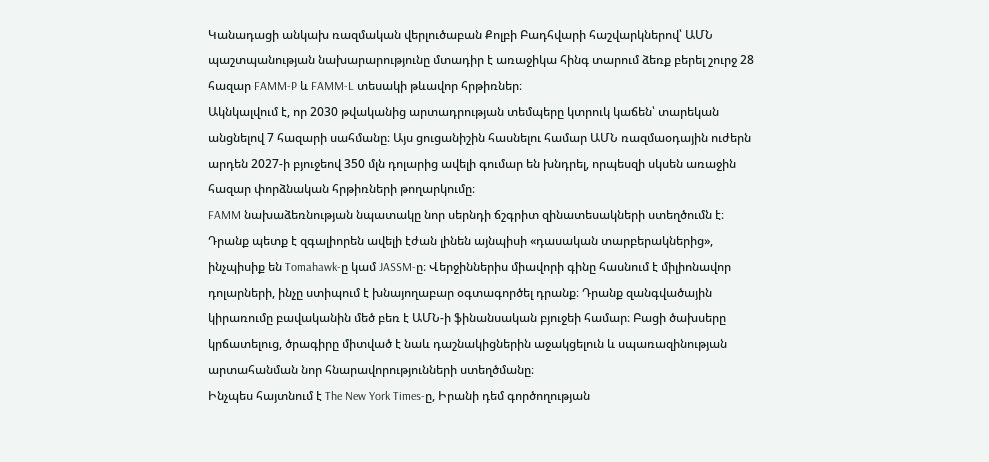Կանադացի անկախ ռազմական վերլուծաբան Քոլբի Բադհվարի հաշվարկներով՝ ԱՄՆ պաշտպանության նախարարությունը մտադիր է առաջիկա հինգ տարում ձեռք բերել շուրջ 28 հազար FAMM-P և FAMM-L տեսակի թևավոր հրթիռներ։
Ակնկալվում է, որ 2030 թվականից արտադրության տեմպերը կտրուկ կաճեն՝ տարեկան անցնելով 7 հազարի սահմանը։ Այս ցուցանիշին հասնելու համար ԱՄՆ ռազմաօդային ուժերն արդեն 2027-ի բյուջեով 350 մլն դոլարից ավելի գումար են խնդրել, որպեսզի սկսեն առաջին հազար փորձնական հրթիռների թողարկումը։
FAMM նախաձեռնության նպատակը նոր սերնդի ճշգրիտ զինատեսակների ստեղծումն է։ Դրանք պետք է զգալիորեն ավելի էժան լինեն այնպիսի «դասական տարբերակներից», ինչպիսիք են Tomahawk-ը կամ JASSM-ը։ Վերջիններիս միավորի գինը հասնում է միլիոնավոր դոլարների, ինչը ստիպում է խնայողաբար օգտագործել դրանք։ Դրանք զանգվածային կիրառումը բավականին մեծ բեռ է ԱՄՆ-ի ֆինանսական բյուջեի համար։ Բացի ծախսերը կրճատելուց, ծրագիրը միտված է նաև դաշնակիցներին աջակցելուն և սպառազինության արտահանման նոր հնարավորությունների ստեղծմանը։
Ինչպես հայտնում է The New York Times-ը, Իրանի դեմ գործողության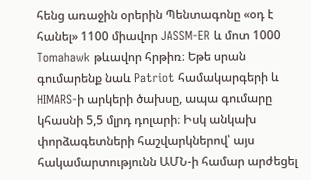հենց առաջին օրերին Պենտագոնը «օդ է հանել» 1100 միավոր JASSM-ER և մոտ 1000 Tomahawk թևավոր հրթիռ։ Եթե սրան գումարենք նաև Patriot համակարգերի և HIMARS-ի արկերի ծախսը, ապա գումարը կհասնի 5,5 մլրդ դոլարի։ Իսկ անկախ փորձագետների հաշվարկներով՝ այս հակամարտությունն ԱՄՆ-ի համար արժեցել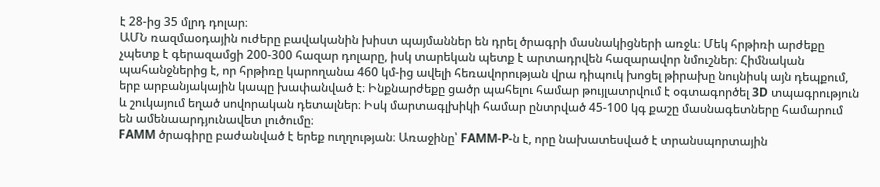է 28-ից 35 մլրդ դոլար։
ԱՄՆ ռազմաօդային ուժերը բավականին խիստ պայմաններ են դրել ծրագրի մասնակիցների առջև։ Մեկ հրթիռի արժեքը չպետք է գերազամցի 200-300 հազար դոլարը, իսկ տարեկան պետք է արտադրվեն հազարավոր նմուշներ։ Հիմնական պահանջներից է, որ հրթիռը կարողանա 460 կմ-ից ավելի հեռավորության վրա դիպուկ խոցել թիրախը նույնիսկ այն դեպքում, երբ արբանյակային կապը խափանված է։ Ինքնարժեքը ցածր պահելու համար թույլատրվում է օգտագործել 3D տպագրություն և շուկայում եղած սովորական դետալներ։ Իսկ մարտագլխիկի համար ընտրված 45-100 կգ քաշը մասնագետները համարում են ամենաարդյունավետ լուծումը։
FAMM ծրագիրը բաժանված է երեք ուղղության։ Առաջինը՝ FAMM-P-ն է, որը նախատեսված է տրանսպորտային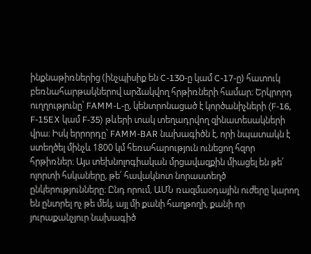ինքնաթիռներից (ինչպիսիք են C-130-ը կամ C-17-ը) հատուկ բեռնահարթակներով արձակվող հրթիռների համար։ Երկրորդ ուղղությունը՝ FAMM-L-ը, կենտրոնացած է կործանիչների (F-16, F-15EX կամ F-35) թևերի տակ տեղադրվող զինատեսակների վրա։ Իսկ երրորդը՝ FAMM-BAR նախագիծն է, որի նպատակն է ստեղծել մինչև 1800 կմ հեռահարություն ունեցող հզոր հրթիռներ։ Այս տեխնոլոգիական մրցավազքին միացել են թե՛ ոլորտի հսկաները, թե՛ հավակնոտ նորաստեղծ ընկերությունները։ Ընդ որում, ԱՄՆ ռազմաօդային ուժերը կարող են ընտրել ոչ թե մեկ, այլ մի քանի հաղթողի, քանի որ յուրաքանչյուր նախագիծ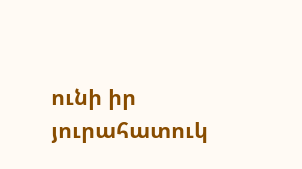ունի իր յուրահատուկ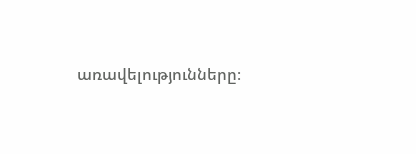առավելությունները։